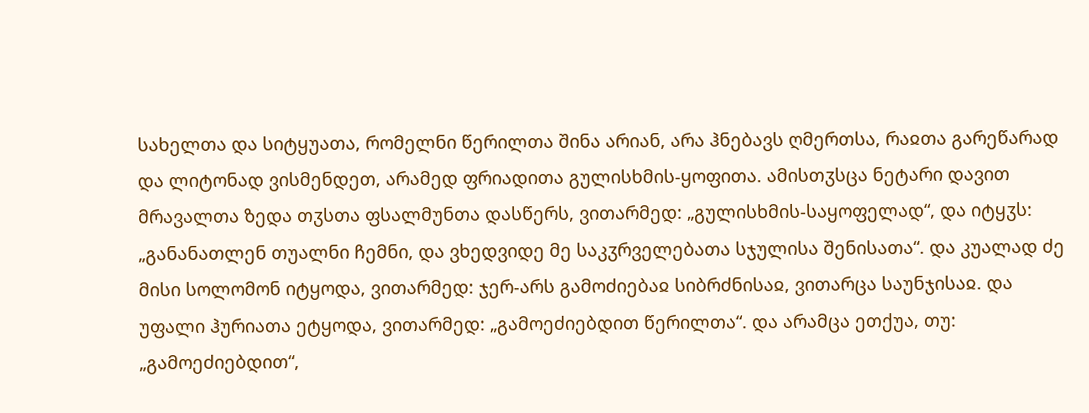სახელთა და სიტყუათა, რომელნი წერილთა შინა არიან, არა ჰნებავს ღმერთსა, რაჲთა გარეწარად და ლიტონად ვისმენდეთ, არამედ ფრიადითა გულისხმის-ყოფითა. ამისთჳსცა ნეტარი დავით მრავალთა ზედა თჳსთა ფსალმუნთა დასწერს, ვითარმედ: „გულისხმის-საყოფელად“, და იტყჳს: „განანათლენ თუალნი ჩემნი, და ვხედვიდე მე საკჳრველებათა სჯულისა შენისათა“. და კუალად ძე მისი სოლომონ იტყოდა, ვითარმედ: ჯერ-არს გამოძიებაჲ სიბრძნისაჲ, ვითარცა საუნჯისაჲ. და უფალი ჰურიათა ეტყოდა, ვითარმედ: „გამოეძიებდით წერილთა“. და არამცა ეთქუა, თუ: „გამოეძიებდით“,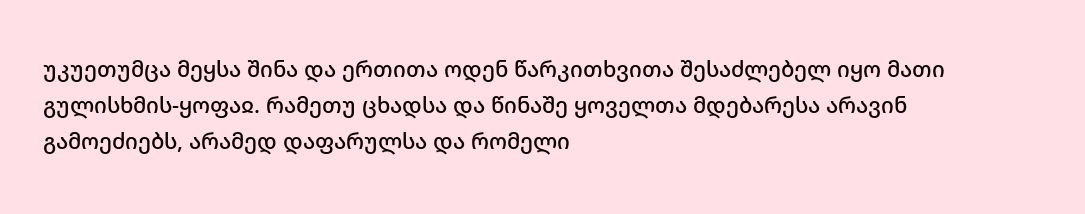უკუეთუმცა მეყსა შინა და ერთითა ოდენ წარკითხვითა შესაძლებელ იყო მათი გულისხმის-ყოფაჲ. რამეთუ ცხადსა და წინაშე ყოველთა მდებარესა არავინ გამოეძიებს, არამედ დაფარულსა და რომელი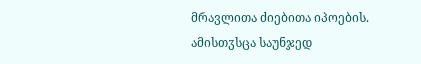მრავლითა ძიებითა იპოების. ამისთჳსცა საუნჯედ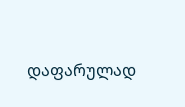დაფარულად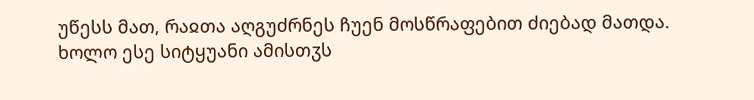უწესს მათ, რაჲთა აღგუძრნეს ჩუენ მოსწრაფებით ძიებად მათდა.
ხოლო ესე სიტყუანი ამისთჳს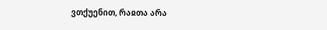ვთქუენით, რაჲთა არა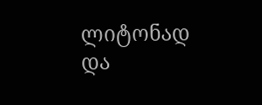ლიტონად და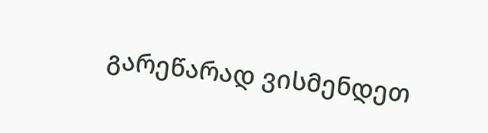გარეწარად ვისმენდეთ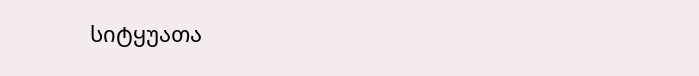სიტყუათა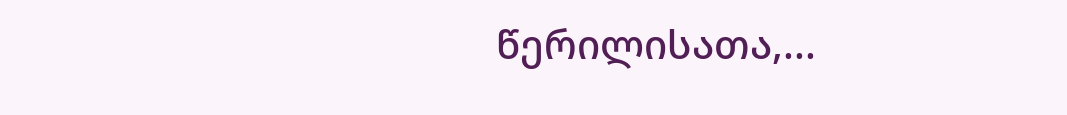წერილისათა,...